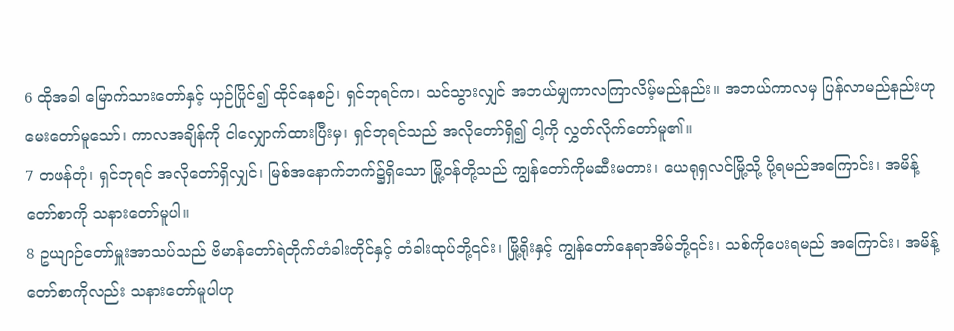6 ထိုအခါ မြောက်သားတော်နှင့် ယှဉ်ပြိုင်၍ ထိုင်နေစဉ်၊ ရှင်ဘုရင်က၊ သင်သွားလျှင် အဘယ်မျှကာလကြာလိမ့်မည်နည်း။ အဘယ်ကာလမှ ပြန်လာမည်နည်းဟု မေးတော်မူသော်၊ ကာလအချိန်ကို ငါလျှောက်ထားပြီးမှ၊ ရှင်ဘုရင်သည် အလိုတော်ရှိ၍ ငါ့ကို လွှတ်လိုက်တော်မူ၏။
7 တဖန်တုံ၊ ရှင်ဘုရင် အလိုတော်ရှိလျှင်၊ မြစ်အနောက်ဘက်၌ရှိသော မြို့ဝန်တို့သည် ကျွန်တော်ကိုမဆီးမတား၊ ယေရုရှလင်မြို့သို့ ပို့ရမည်အကြောင်း၊ အမိန့်တော်စာကို သနားတော်မူပါ။
8 ဥယျာဉ်တော်မှူးအာသပ်သည် ဗိမာန်တော်ရဲတိုက်တံခါးတိုင်နှင့် တံခါးထုပ်ဘို့၎င်း၊ မြို့ရိုးနှင့် ကျွန်တော်နေရာအိမ်ဘို့၎င်း၊ သစ်ကိုပေးရမည် အကြောင်း၊ အမိန့်တော်စာကိုလည်း သနားတော်မူပါဟု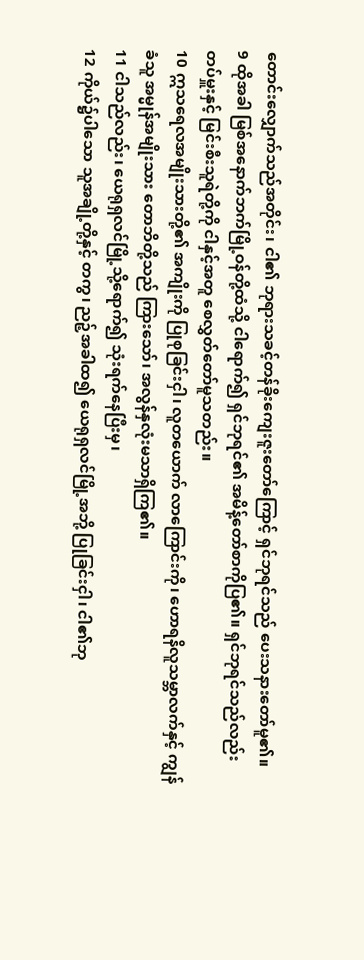တောင်းလျှောက်သည်အတိုင်း၊ ငါ၏ ဘုရားသခင့်တန်ခိုးကျေးဇူးတော်ကြောင့် ရှင်ဘုရင်သည် ပေးသနားတော်မူ၏။
9 ထိုအခါ မြစ်အနောက်ဘက်မြို့ဝန်တို့ထံသို့ ငါရောက်၍ ရှင်ဘုရင်၏ အမိန့်တော်စာကိုပြ၏။ ရှင်ဘုရင်သည်လည်း တပ်မှူးနှင့် မြင်းစီးသူရဲတို့ကို ငါနှင့်အတူ စေလွှတ်တော်မူသတည်း။
10 ဣသရေလအမျိုးသားတို့၏ အကျိုးကို ပြုစုခြင်းငှါ၊ လူတယောက် လာကြောင်းကို၊ ဟောရနိလူသမ္ဘာလက်နှင့် ကျွန်ခံသူ အမ္မုန်အမျိုးသား တောဘိတို့သည် ကြားသော်၊ အလွန်နှလုံးမသာရှိကြ၏။
11 ငါသည်လည်း၊ ယေရုရှလင်မြို့သို့ရောက်၍ သုံးရက်နေပြီးမှ၊
12 ကိုယ်၌ပါသော သူအချို့တို့နှင့် တကွ၊ ညဉ့်အခါထ၍ ယေရုရှလင်မြို့အဘို့ ပြုခြင်းငှါ၊ ငါ၏ဘု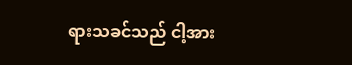ရားသခင်သည် ငါ့အား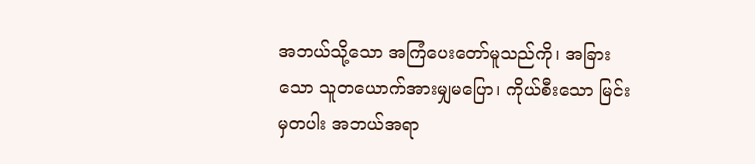အဘယ်သို့သော အကြံပေးတော်မူသည်ကို၊ အခြားသော သူတယောက်အားမျှမပြော၊ ကိုယ်စီးသော မြင်းမှတပါး အဘယ်အရာ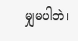မျှမပါဘဲ၊